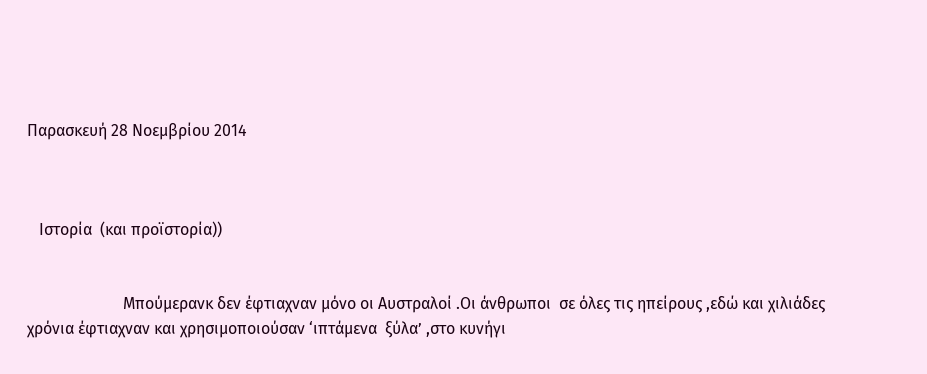Παρασκευή 28 Νοεμβρίου 2014



   Ιστορία  (και προϊστορία))


                        Μπούμερανκ δεν έφτιαχναν μόνο οι Αυστραλοί .Οι άνθρωποι  σε όλες τις ηπείρους ,εδώ και χιλιάδες χρόνια έφτιαχναν και χρησιμοποιούσαν ‘ιπτάμενα  ξύλα’ ,στο κυνήγι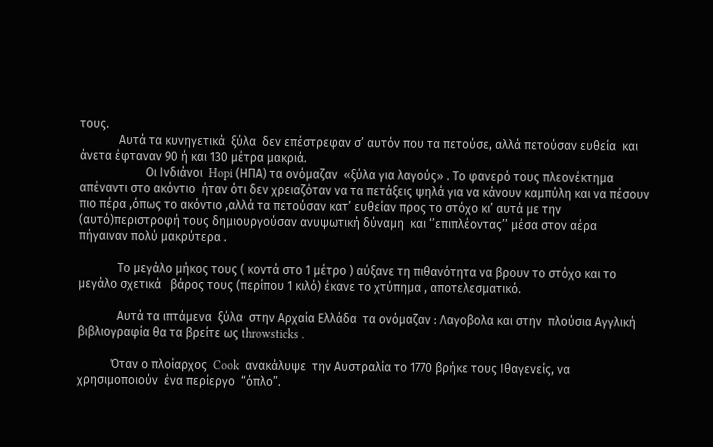τους.
             Αυτά τα κυνηγετικά  ξύλα  δεν επέστρεφαν σ’ αυτόν που τα πετούσε, αλλά πετούσαν ευθεία  και άνετα έφταναν 90 ή και 130 μέτρα μακριά.
                      Οι Ινδιάνοι  Hopi (ΗΠΑ) τα ονόμαζαν  «ξύλα για λαγούς» . Το φανερό τους πλεονέκτημα απέναντι στο ακόντιο  ήταν ότι δεν χρειαζόταν να τα πετάξεις ψηλά για να κάνουν καμπύλη και να πέσουν πιο πέρα ,όπως το ακόντιο ,αλλά τα πετούσαν κατ’ ευθείαν προς το στόχο κι’ αυτά με την  (αυτό)περιστροφή τους δημιουργούσαν ανυψωτική δύναμη  και ‘’επιπλέοντας’’ μέσα στον αέρα  πήγαιναν πολύ μακρύτερα .

             Το μεγάλο μήκος τους ( κοντά στο 1 μέτρο ) αύξανε τη πιθανότητα να βρουν το στόχο και το μεγάλο σχετικά   βάρος τους (περίπου 1 κιλό) έκανε τo χτύπημα , αποτελεσματικό.

             Αυτά τα ιπτάμενα  ξύλα  στην Αρχαία Ελλάδα  τα ονόμαζαν : Λαγοβολα και στην  πλούσια Αγγλική βιβλιογραφία θα τα βρείτε ως throwsticks .

           Όταν ο πλοίαρχος  Cook  ανακάλυψε  την Αυστραλία το 1770 βρήκε τους Ιθαγενείς, να χρησιμοποιούν  ένα περίεργο  “όπλο”.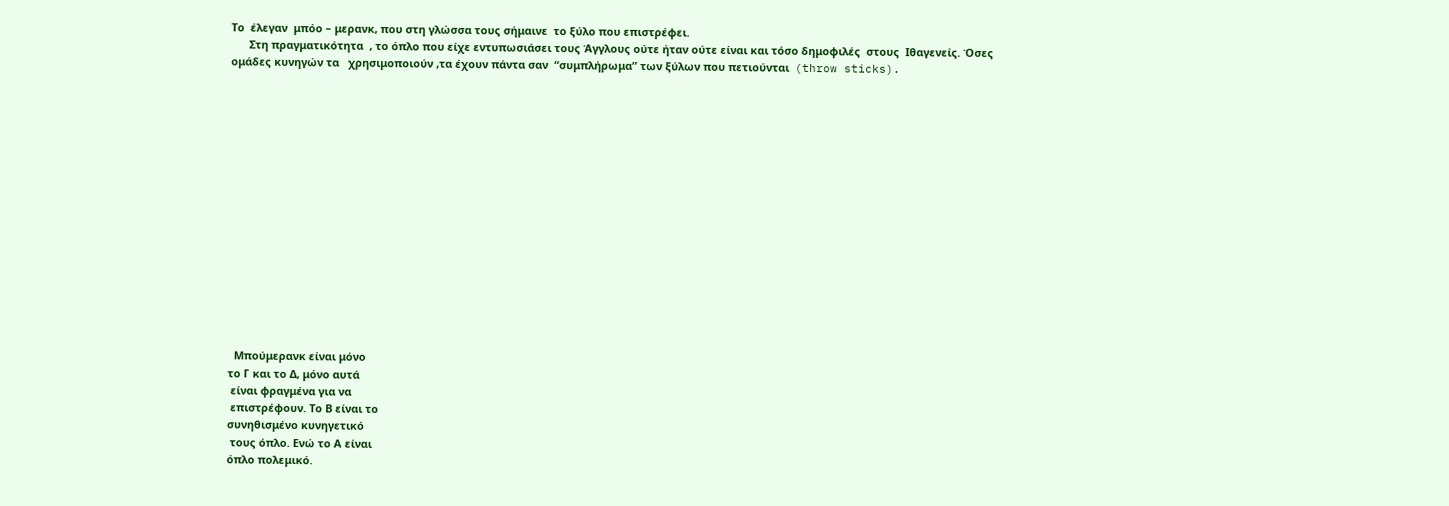Το  έλεγαν  μπόο – μερανκ, που στη γλώσσα τους σήμαινε  το ξύλο που επιστρέφει.
      Στη πραγματικότητα  , το όπλο που είχε εντυπωσιάσει τους Άγγλους ούτε ήταν ούτε είναι και τόσο δημοφιλές  στους  Ιθαγενείς. Όσες ομάδες κυνηγών τα   χρησιμοποιούν ,τα έχουν πάντα σαν  “συμπλήρωμα” των ξύλων που πετιούνται  (throw sticks).
















  Μπούμερανκ είναι μόνο
το Γ και το Δ, μόνο αυτά
 είναι φραγμένα για να
 επιστρέφουν. Το Β είναι το
συνηθισμένο κυνηγετικό
 τους όπλο. Ενώ το Α είναι
όπλο πολεμικό.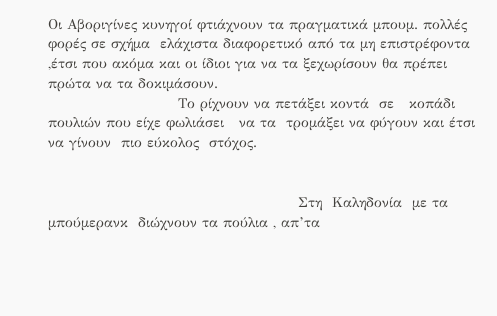Οι Αβοριγίνες κυνηγοί φτιάχνουν τα πραγματικά μπουμ. πολλές φορές σε σχήμα  ελάχιστα διαφορετικό από τα μη επιστρέφοντα  ,έτσι που ακόμα και οι ίδιοι για να τα ξεχωρίσουν θα πρέπει πρώτα να τα δοκιμάσουν.
                          Το ρίχνουν να πετάξει κοντά  σε   κοπάδι πουλιών που είχε φωλιάσει   να τα  τρομάξει να φύγουν και έτσι να γίνουν  πιο εύκολος  στόχος.


                                                  Στη  Καληδονία  με τα μπούμερανκ  διώχνουν τα πούλια , απ’τα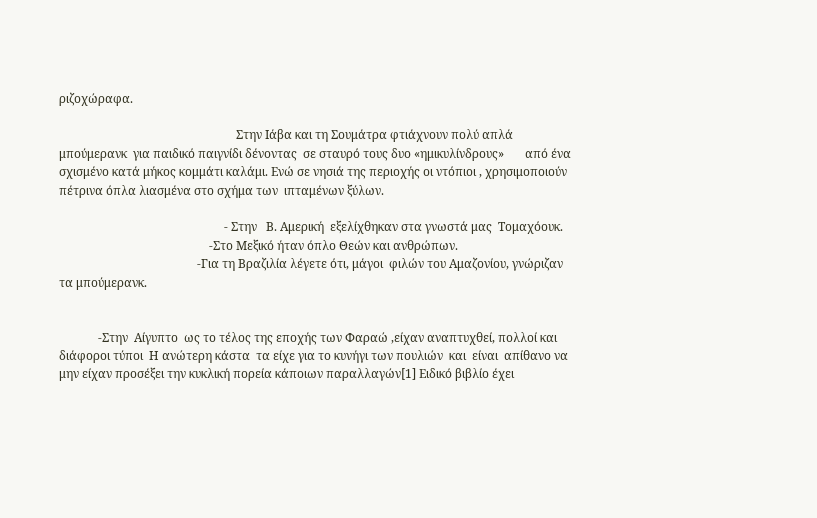ριζοχώραφα.

                                                           Στην Ιάβα και τη Σουμάτρα φτιάχνουν πολύ απλά μπούμερανκ  για παιδικό παιγνίδι δένοντας  σε σταυρό τους δυο «ημικυλίνδρους»       από ένα σχισμένο κατά μήκος κομμάτι καλάμι. Ενώ σε νησιά της περιοχής οι ντόπιοι , χρησιμοποιούν  πέτρινα όπλα λιασμένα στο σχήμα των  ιπταμένων ξύλων.

                                                       - Στην   Β. Αμερική  εξελίχθηκαν στα γνωστά μας  Τομαχόουκ.
                                                  -Στο Μεξικό ήταν όπλο Θεών και ανθρώπων.
                                              -Για τη Βραζιλία λέγετε ότι, μάγοι  φιλών του Αμαζονίου, γνώριζαν τα μπούμερανκ.


             -Στην  Αίγυπτο  ως το τέλος της εποχής των Φαραώ ,είχαν αναπτυχθεί, πολλοί και διάφοροι τύποι  Η ανώτερη κάστα  τα είχε για το κυνήγι των πουλιών  και  είναι  απίθανο να μην είχαν προσέξει την κυκλική πορεία κάποιων παραλλαγών[1] Ειδικό βιβλίο έχει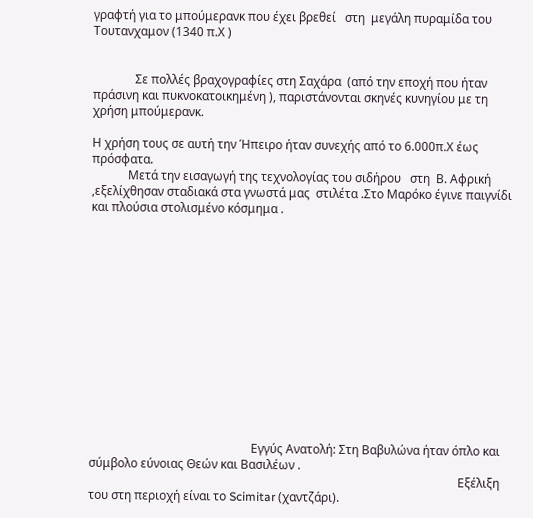γραφτή για το μπούμερανκ που έχει βρεθεί   στη  μεγάλη πυραμίδα του  Τουτανχαμον (1340 π.Χ )


              Σε πολλές βραχογραφίες στη Σαχάρα  (από την εποχή που ήταν πράσινη και πυκνοκατοικημένη ), παριστάνονται σκηνές κυνηγίου με τη χρήση μπούμερανκ.

Η χρήση τους σε αυτή την Ήπειρο ήταν συνεχής από το 6.000π.Χ έως πρόσφατα.
            Μετά την εισαγωγή της τεχνολογίας του σιδήρου   στη  Β. Αφρική ,εξελίχθησαν σταδιακά στα γνωστά μας  στιλέτα .Στο Μαρόκο έγινε παιγνίδι και πλούσια στολισμένο κόσμημα .














                                                      Εγγύς Ανατολή: Στη Βαβυλώνα ήταν όπλο και σύμβολο εύνοιας Θεών και Βασιλέων .
                                                                                                                           Εξέλιξη του στη περιοχή είναι το Scimitar (χαντζάρι).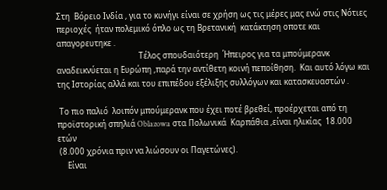Στη  Βόρειο Ινδία , για το κυνήγι είναι σε χρήση ως τις μέρες μας ενώ στις Νότιες περιοχές  ήταν πολεμικό όπλο ως τη Βρετανική  κατάκτηση οποτε και απαγορευτηκε .
                                         Τέλος σπουδαιότερη  Ήπειρος για τα μπούμερανκ αναδεικνύεται η Ευρώπη ,παρά την αντίθετη κοινή πεποίθηση.  Και αυτό λόγω και της Ιστορίας αλλά και του επιπέδου εξέλιξης συλλόγων και κατασκευαστών .

 Το πιο παλιό  λοιπόν μπούμερανκ που έχει ποτέ βρεθεί, προέρχεται από τη προϊστορική σπηλιά Oblazowa στα Πολωνικά  Καρπάθια ,είναι ηλικίας  18.000 ετών
 (8.000 χρόνια πριν να λιώσουν οι Παγετώνες).
     Είναι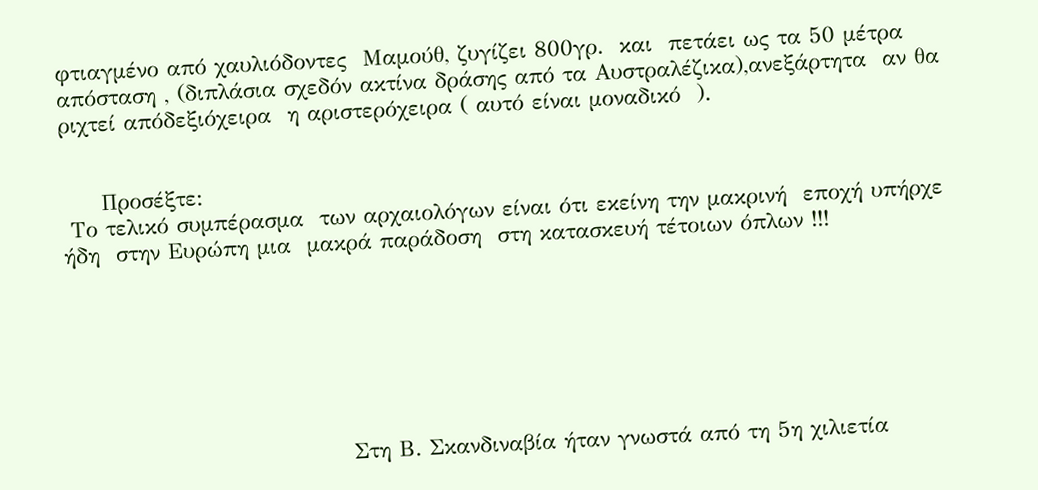φτιαγμένο από χαυλιόδοντες  Μαμούθ, ζυγίζει 800γρ.  και  πετάει ως τα 50 μέτρα απόσταση , (διπλάσια σχεδόν ακτίνα δράσης από τα Αυστραλέζικα),ανεξάρτητα  αν θα ριχτεί απόδεξιόχειρα  η αριστερόχειρα ( αυτό είναι μοναδικό  ).


     Προσέξτε:
 Το τελικό συμπέρασμα  των αρχαιολόγων είναι ότι εκείνη την μακρινή  εποχή υπήρχε  ήδη  στην Ευρώπη μια  μακρά παράδοση  στη κατασκευή τέτοιων όπλων !!!







                                   Στη Β. Σκανδιναβία ήταν γνωστά από τη 5η χιλιετία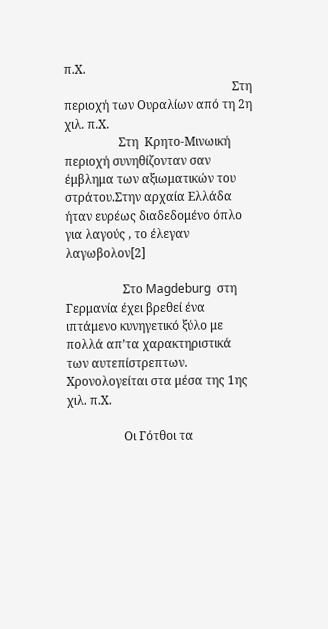π.Χ.
                                                        Στη περιοχή των Ουραλίων από τη 2η χιλ. π.Χ.
                  Στη  Κρητο-Μινωική  περιοχή συνηθίζονταν σαν έμβλημα των αξιωματικών του στράτου.Στην αρχαία Ελλάδα ήταν ευρέως διαδεδομένο όπλο για λαγούς , το έλεγαν λαγωβολον[2]

                   Στο Magdeburg  στη Γερμανία έχει βρεθεί ένα ιπτάμενο κυνηγετικό ξύλο με πολλά απ’τα χαρακτηριστικά των αυτεπίστρεπτων. Χρονολογείται στα μέσα της 1ης χιλ. π.Χ.

                   Οι Γότθοι τα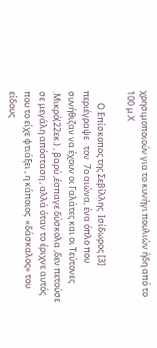χρησιμοποιούν για το κυνήγι πουλιών ήδη από το 100 μ.Χ

      Ο Επίσκοπος της Σεβίλλης  Ισίδωρος [3] περιέγραψε   τον  7ο αιώνα, ένα όπλο που συνήθιζαν να έχουν οι Γαλάτες και οι Τεύτονες .Μικρό(22εκ.) , βαρύ ,έσπαγε δύσκολα ,δεν πετούσε  σε μεγάλη απόσταση , αλλά όταν το έριχνε αυτός που το είχε φτιάξει , η κάποιος  «δάσκαλος» του είδους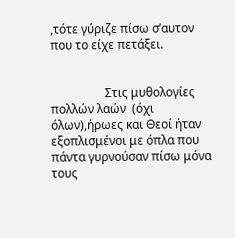,τότε γύριζε πίσω σ’αυτον που το είχε πετάξει.


                  Στις μυθολογίες πολλών λαών  (όχι όλων),ήρωες και Θεοί ήταν εξοπλισμένοι με όπλα που πάντα γυρνούσαν πίσω μόνα τους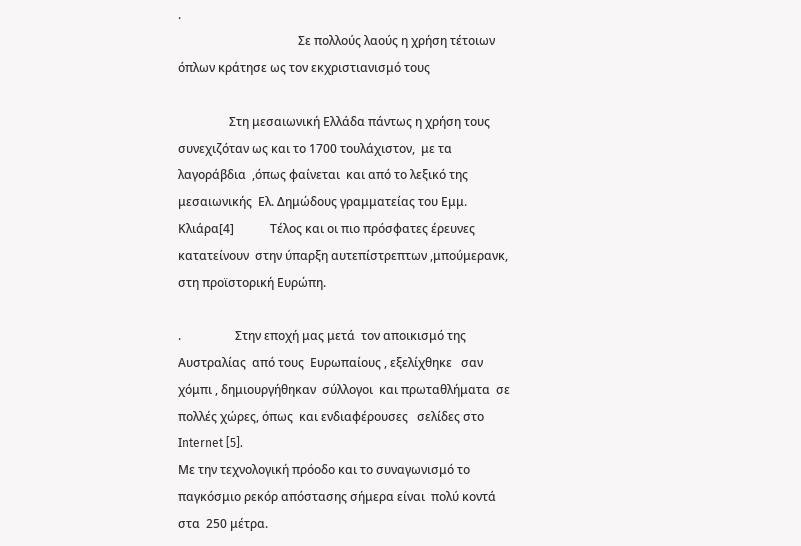.
                                        Σε πολλούς λαούς η χρήση τέτοιων όπλων κράτησε ως τον εκχριστιανισμό τους

                 Στη μεσαιωνική Ελλάδα πάντως η χρήση τους συνεχιζόταν ως και το 1700 τουλάχιστον,  με τα λαγοράβδια  ,όπως φαίνεται  και από το λεξικό της  μεσαιωνικής  Ελ. Δημώδους γραμματείας του Εμμ. Κλιάρα[4]            Τέλος και οι πιο πρόσφατες έρευνες κατατείνουν  στην ύπαρξη αυτεπίστρεπτων ,μπούμερανκ, στη προϊστορική Ευρώπη.

.                  Στην εποχή μας μετά  τον αποικισμό της  Αυστραλίας  από τους  Ευρωπαίους , εξελίχθηκε   σαν  χόμπι , δημιουργήθηκαν  σύλλογοι  και πρωταθλήματα  σε πολλές χώρες, όπως  και ενδιαφέρουσες   σελίδες στο Ιnternet [5].
Με την τεχνολογική πρόοδο και το συναγωνισμό το παγκόσμιο ρεκόρ απόστασης σήμερα είναι  πολύ κοντά στα  250 μέτρα.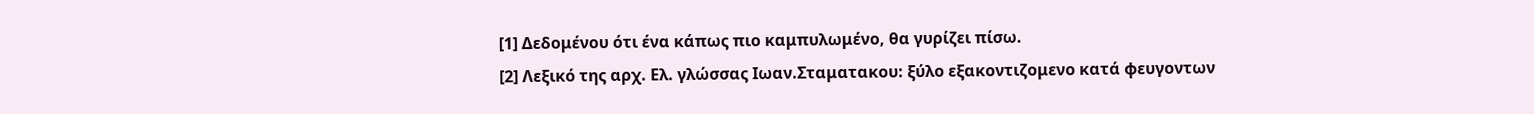[1] Δεδομένου ότι ένα κάπως πιο καμπυλωμένο, θα γυρίζει πίσω.
[2] Λεξικό της αρχ. Ελ. γλώσσας Ιωαν.Σταματακου: ξύλο εξακοντιζομενο κατά φευγοντων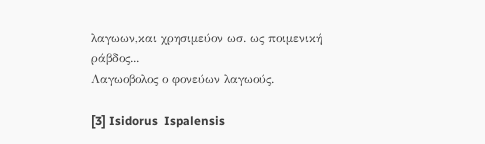λαγωων,και χρησιμεύον ωσ. ως ποιμενική ράβδος...
Λαγωοβολος ο φονεύων λαγωούς.

[3] Isidorus  Ispalensis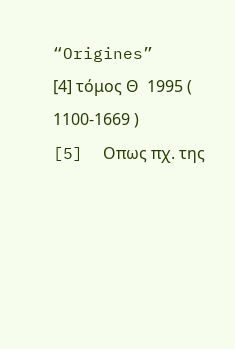“Origines”
[4] τόμος Θ  1995 ( 1100-1669 )
[5]  Oπως πχ. της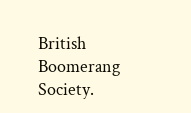British  Boomerang  Society.